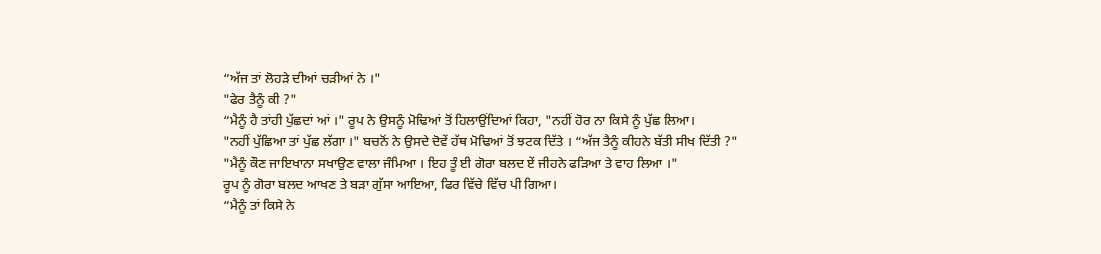“ਅੱਜ ਤਾਂ ਲੋਹੜੇ ਦੀਆਂ ਚੜੀਆਂ ਨੇ ।"
"ਫੇਰ ਤੈਨੂੰ ਕੀ ?"
“ਮੈਨੂੰ ਹੈ ਤਾਂਹੀ ਪੁੱਛਦਾਂ ਆਂ ।" ਰੂਪ ਨੇ ਉਸਨੂੰ ਮੋਢਿਆਂ ਤੋਂ ਹਿਲਾਉਂਦਿਆਂ ਕਿਹਾ, "ਨਹੀਂ ਹੋਰ ਨਾ ਕਿਸੇ ਨੂੰ ਪੁੱਛ ਲਿਆ।
"ਨਹੀਂ ਪੁੱਛਿਆ ਤਾਂ ਪੁੱਛ ਲੱਗਾ ।" ਬਚਨੋਂ ਨੇ ਉਸਦੇ ਦੋਵੇਂ ਹੱਥ ਮੋਢਿਆਂ ਤੋਂ ਝਟਕ ਦਿੱਤੇ । “ਅੱਜ ਤੈਨੂੰ ਕੀਹਨੇ ਬੱਤੀ ਸੀਖ ਦਿੱਤੀ ?"
"ਮੈਨੂੰ ਕੌਣ ਜਾਇਖਾਨਾ ਸਖਾਉਣ ਵਾਲਾ ਜੰਮਿਆ । ਇਹ ਤੂੰ ਈ ਗੋਰਾ ਬਲਦ ਏਂ ਜੀਹਨੇ ਫੜਿਆ ਤੇ ਵਾਹ ਲਿਆ ।"
ਰੂਪ ਨੂੰ ਗੋਰਾ ਬਲਦ ਆਖਣ ਤੇ ਬੜਾ ਗੁੱਸਾ ਆਇਆ, ਫਿਰ ਵਿੱਚੇ ਵਿੱਚ ਪੀ ਗਿਆ।
“ਮੈਨੂੰ ਤਾਂ ਕਿਸੇ ਨੇ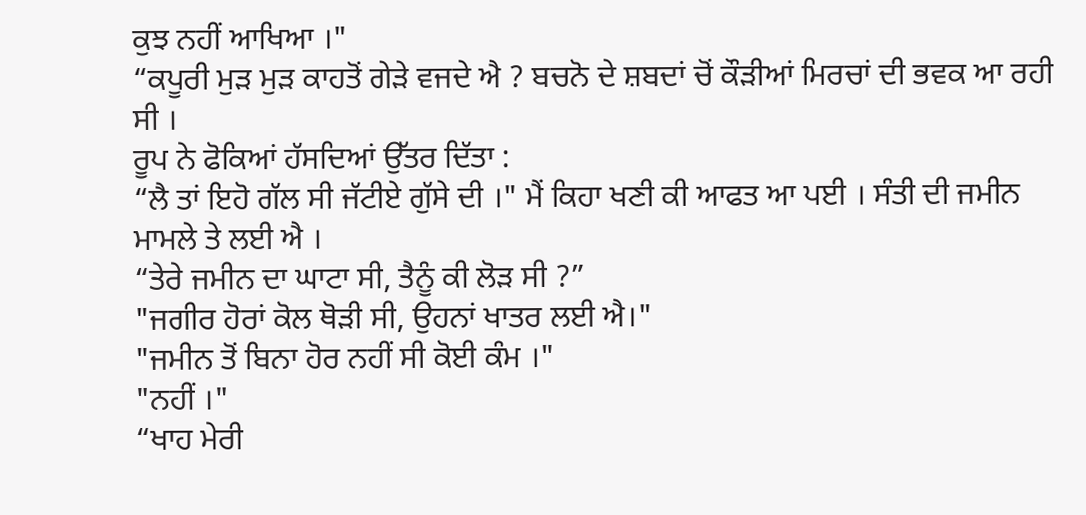ਕੁਝ ਨਹੀਂ ਆਖਿਆ ।"
“ਕਪੂਰੀ ਮੁੜ ਮੁੜ ਕਾਹਤੋਂ ਗੇੜੇ ਵਜਦੇ ਐ ? ਬਚਨੋ ਦੇ ਸ਼ਬਦਾਂ ਚੋਂ ਕੌੜੀਆਂ ਮਿਰਚਾਂ ਦੀ ਭਵਕ ਆ ਰਹੀ ਸੀ ।
ਰੂਪ ਨੇ ਫੋਕਿਆਂ ਹੱਸਦਿਆਂ ਉੱਤਰ ਦਿੱਤਾ :
“ਲੈ ਤਾਂ ਇਹੋ ਗੱਲ ਸੀ ਜੱਟੀਏ ਗੁੱਸੇ ਦੀ ।" ਮੈਂ ਕਿਹਾ ਖਣੀ ਕੀ ਆਫਤ ਆ ਪਈ । ਸੰਤੀ ਦੀ ਜਮੀਨ ਮਾਮਲੇ ਤੇ ਲਈ ਐ ।
“ਤੇਰੇ ਜਮੀਨ ਦਾ ਘਾਟਾ ਸੀ, ਤੈਨੂੰ ਕੀ ਲੋੜ ਸੀ ?”
"ਜਗੀਰ ਹੋਰਾਂ ਕੋਲ ਥੋੜੀ ਸੀ, ਉਹਨਾਂ ਖਾਤਰ ਲਈ ਐ।"
"ਜਮੀਨ ਤੋਂ ਬਿਨਾ ਹੋਰ ਨਹੀਂ ਸੀ ਕੋਈ ਕੰਮ ।"
"ਨਹੀਂ ।"
“ਖਾਹ ਮੇਰੀ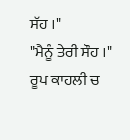ਸੱਹ ।"
"ਮੈਨੂੰ ਤੇਰੀ ਸੌਹ ।" ਰੂਪ ਕਾਹਲੀ ਚ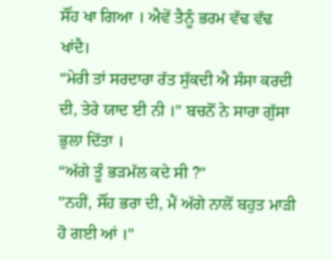ਸੌਂਹ ਖਾ ਗਿਆ । ਐਵੇਂ ਤੈਨੂੰ ਭਰਮ ਵੱਢ ਵੱਢ ਖਾਂਦੈ।
“ਮੇਰੀ ਤਾਂ ਸਰਦਾਰਾ ਰੱਤ ਸੁੱਕਦੀ ਐ ਸੰਸਾ ਕਰਦੀ ਦੀ, ਤੇਰੇ ਯਾਦ ਈ ਨੀ ।" ਬਚਨੋਂ ਨੇ ਸਾਰਾ ਗੁੱਸਾ ਭੁਲਾ ਦਿੱਤਾ ।
“ਅੱਗੇ ਤੂੰ ਭੜਮੱਲ ਕਦੇ ਸੀ ?"
"ਨਹੀਂ, ਸੌਂਹ ਭਰਾ ਦੀ, ਮੈਂ ਅੱਗੇ ਨਾਲੋਂ ਬਹੁਤ ਮਾੜੀ ਹੋ ਗਈ ਆਂ ।"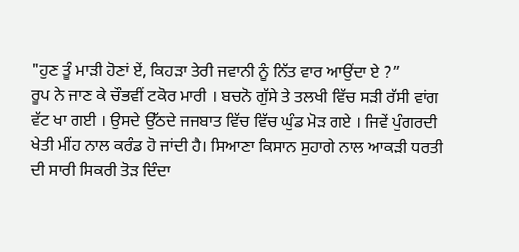"ਹੁਣ ਤੂੰ ਮਾੜੀ ਹੋਣਾਂ ਏਂ, ਕਿਹੜਾ ਤੇਰੀ ਜਵਾਨੀ ਨੂੰ ਨਿੱਤ ਵਾਰ ਆਉਂਦਾ ਏ ?”
ਰੂਪ ਨੇ ਜਾਣ ਕੇ ਚੌਭਵੀਂ ਟਕੋਰ ਮਾਰੀ । ਬਚਨੋ ਗੁੱਸੇ ਤੇ ਤਲਖੀ ਵਿੱਚ ਸੜੀ ਰੱਸੀ ਵਾਂਗ ਵੱਟ ਖਾ ਗਈ । ਉਸਦੇ ਉੱਠਦੇ ਜਜਬਾਤ ਵਿੱਚ ਵਿੱਚ ਘੁੰਡ ਮੋੜ ਗਏ । ਜਿਵੇਂ ਪੁੰਗਰਦੀ ਖੇਤੀ ਮੀਂਹ ਨਾਲ ਕਰੰਡ ਹੋ ਜਾਂਦੀ ਹੈ। ਸਿਆਣਾ ਕਿਸਾਨ ਸੁਹਾਗੇ ਨਾਲ ਆਕੜੀ ਧਰਤੀ ਦੀ ਸਾਰੀ ਸਿਕਰੀ ਤੋੜ ਦਿੰਦਾ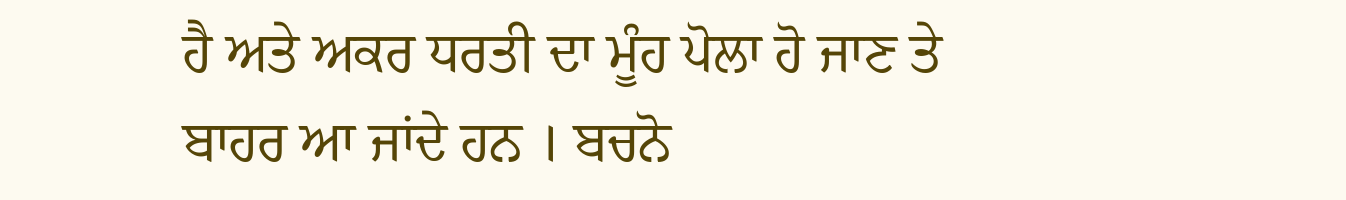ਹੈ ਅਤੇ ਅਕਰ ਧਰਤੀ ਦਾ ਮੂੰਹ ਪੋਲਾ ਹੋ ਜਾਣ ਤੇ ਬਾਹਰ ਆ ਜਾਂਦੇ ਹਨ । ਬਚਨੋ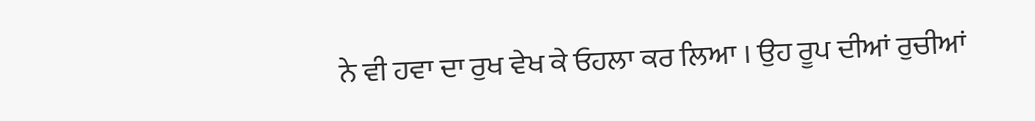ਨੇ ਵੀ ਹਵਾ ਦਾ ਰੁਖ ਵੇਖ ਕੇ ਓਹਲਾ ਕਰ ਲਿਆ । ਉਹ ਰੂਪ ਦੀਆਂ ਰੁਚੀਆਂ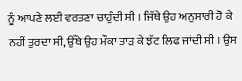ਨੂੰ ਆਪਣੇ ਲਈ ਵਰਤਣਾ ਚਾਹੁੰਦੀ ਸੀ । ਜਿੱਥੇ ਉਹ ਅਨੁਸਾਰੀ ਹੋ ਕੇ ਨਹੀਂ ਤੁਰਦਾ ਸੀ, ਉੱਥੇ ਉਹ ਮੌਕਾ ਤਾੜ ਕੇ ਝੱਟ ਲਿਫ ਜਾਂਦੀ ਸੀ । ਉਸ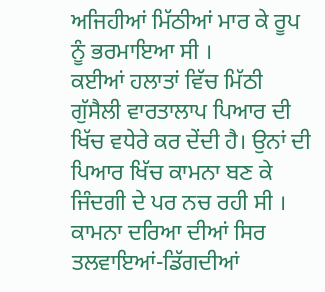ਅਜਿਹੀਆਂ ਮਿੱਠੀਆਂ ਮਾਰ ਕੇ ਰੂਪ ਨੂੰ ਭਰਮਾਇਆ ਸੀ ।
ਕਈਆਂ ਹਲਾਤਾਂ ਵਿੱਚ ਮਿੱਠੀ ਗੁੱਸੈਲੀ ਵਾਰਤਾਲਾਪ ਪਿਆਰ ਦੀ ਖਿੱਚ ਵਧੇਰੇ ਕਰ ਦੇਂਦੀ ਹੈ। ਉਨਾਂ ਦੀ ਪਿਆਰ ਖਿੱਚ ਕਾਮਨਾ ਬਣ ਕੇ ਜਿੰਦਗੀ ਦੇ ਪਰ ਨਚ ਰਹੀ ਸੀ । ਕਾਮਨਾ ਦਰਿਆ ਦੀਆਂ ਸਿਰ ਤਲਵਾਇਆਂ-ਡਿੱਗਦੀਆਂ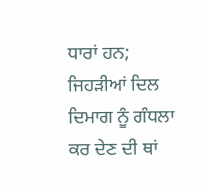ਧਾਰਾਂ ਹਨ; ਜਿਹੜੀਆਂ ਦਿਲ ਦਿਮਾਗ ਨੂੰ ਗੰਧਲਾ ਕਰ ਦੇਣ ਦੀ ਥਾਂ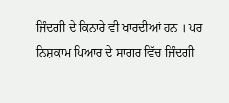ਜਿੰਦਗੀ ਦੇ ਕਿਨਾਰੇ ਵੀ ਖਾਰਦੀਆਂ ਹਨ । ਪਰ ਨਿਸ਼ਕਾਮ ਪਿਆਰ ਦੇ ਸਾਗਰ ਵਿੱਚ ਜਿੰਦਗੀ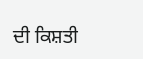ਦੀ ਕਿਸ਼ਤੀ